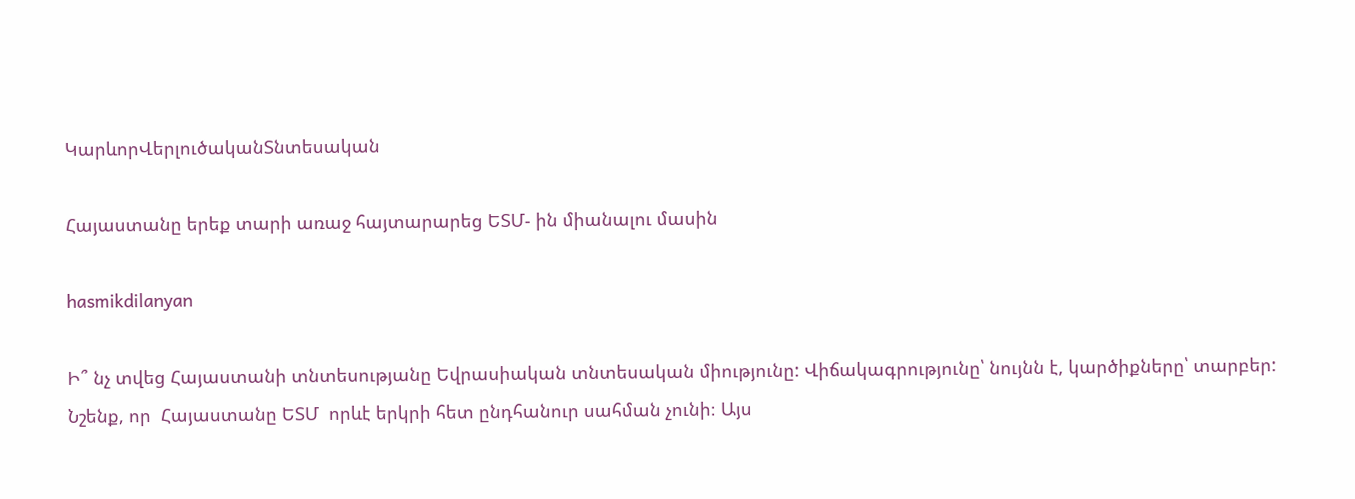ԿարևորՎերլուծականՏնտեսական

Հայաստանը երեք տարի առաջ հայտարարեց ԵՏՄ- ին միանալու մասին

hasmikdilanyan

Ի՞ նչ տվեց Հայաստանի տնտեսությանը Եվրասիական տնտեսական միությունը: Վիճակագրությունը՝ նույնն է, կարծիքները՝ տարբեր: Նշենք, որ  Հայաստանը ԵՏՄ  որևէ երկրի հետ ընդհանուր սահման չունի։ Այս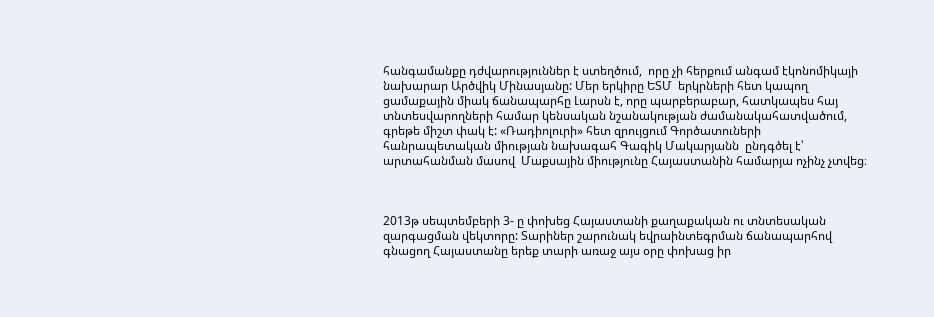հանգամանքը դժվարություններ է ստեղծում,  որը չի հերքում անգամ էկոնոմիկայի նախարար Արծվիկ Մինասյանը: Մեր երկիրը ԵՏՄ  երկրների հետ կապող ցամաքային միակ ճանապարհը Լարսն է, որը պարբերաբար, հատկապես հայ տնտեսվարողների համար կենսական նշանակության ժամանակահատվածում, գրեթե միշտ փակ է: «Ռադիոլուրի» հետ զրույցում Գործատուների  հանրապետական միության նախագահ Գագիկ Մակարյանն  ընդգծել է՝  արտահանման մասով  Մաքսային միությունը Հայաստանին համարյա ոչինչ չտվեց։



2013թ սեպտեմբերի 3- ը փոխեց Հայաստանի քաղաքական ու տնտեսական զարգացման վեկտորը: Տարիներ շարունակ եվրաինտեգրման ճանապարհով գնացող Հայաստանը երեք տարի առաջ այս օրը փոխաց իր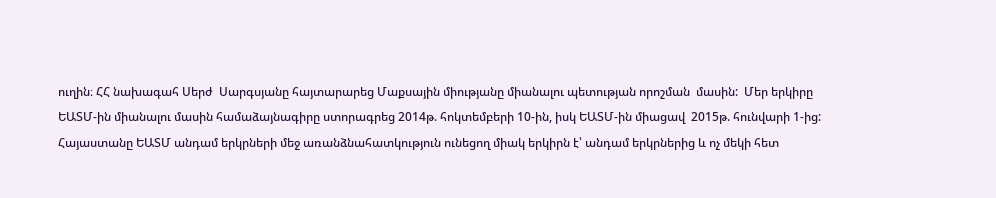ուղին։ ՀՀ նախագահ Սերժ  Սարգսյանը հայտարարեց Մաքսային միությանը միանալու պետության որոշման  մասին:  Մեր երկիրը  ԵԱՏՄ-ին միանալու մասին համաձայնագիրը ստորագրեց 2014թ. հոկտեմբերի 10-ին, իսկ ԵԱՏՄ-ին միացավ  2015թ. հունվարի 1-ից: Հայաստանը ԵԱՏՄ անդամ երկրների մեջ առանձնահատկություն ունեցող միակ երկիրն է՝ անդամ երկրներից և ոչ մեկի հետ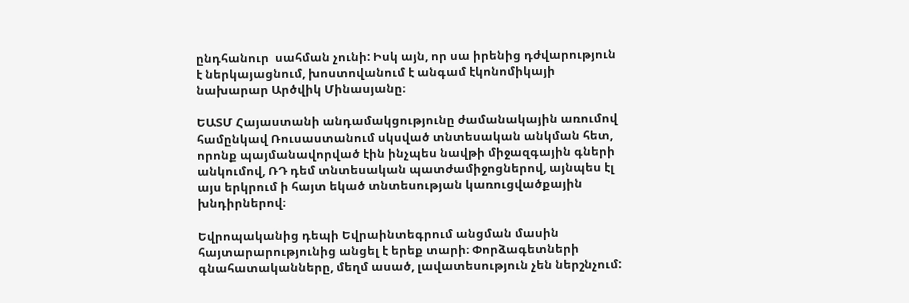ընդհանուր  սահման չունի: Իսկ այն, որ սա իրենից դժվարություն է ներկայացնում, խոստովանում է անգամ էկոնոմիկայի նախարար Արծվիկ Մինասյանը։

ԵԱՏՄ Հայաստանի անդամակցությունը ժամանակային առումով համընկավ Ռուսաստանում սկսված տնտեսական անկման հետ, որոնք պայմանավորված էին ինչպես նավթի միջազգային գների անկումով, ՌԴ դեմ տնտեսական պատժամիջոցներով, այնպես էլ այս երկրում ի հայտ եկած տնտեսության կառուցվածքային խնդիրներով։

Եվրոպականից դեպի Եվրաինտեգրում անցման մասին հայտարարությունից անցել է երեք տարի։ Փորձագետների գնահատականները, մեղմ ասած, լավատեսություն չեն ներշնչում: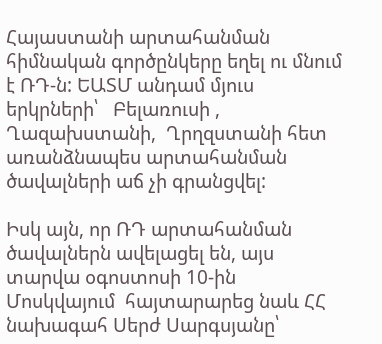Հայաստանի արտահանման հիմնական գործընկերը եղել ու մնում է ՌԴ-ն: ԵԱՏՄ անդամ մյուս երկրների՝   Բելառուսի , Ղազախստանի,  Ղրղզստանի հետ առանձնապես արտահանման ծավալների աճ չի գրանցվել:

Իսկ այն, որ ՌԴ արտահանման ծավալներն ավելացել են, այս տարվա օգոստոսի 10-ին Մոսկվայում  հայտարարեց նաև ՀՀ նախագահ Սերժ Սարգսյանը՝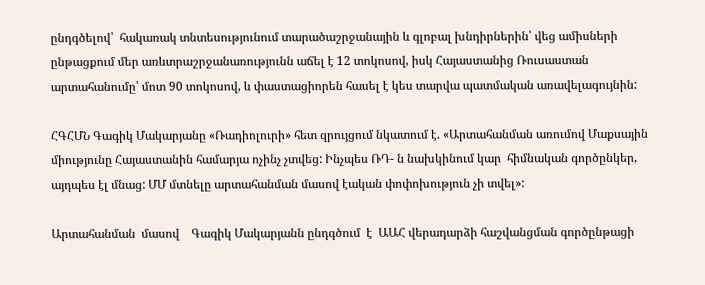ընդգծելով՝  հակառակ տնտեսությունում տարածաշրջանային և գլոբալ խնդիրներին՝ վեց ամիսների ընթացքում մեր առևտրաշրջանառությունն աճել է 12 տոկոսով, իսկ Հայաստանից Ռուսաստան արտահանումը՝ մոտ 90 տոկոսով, և փաստացիորեն հասել է կես տարվա պատմական առավելագույնին:

ՀԳՀՄՆ Գագիկ Մակարյանը «Ռադիոլուրի» հետ զրույցում նկատում է. «Արտահանման առումով Մաքսային միությունը Հայաստանին համարյա ոչինչ չտվեց: Ինչպես ՌԴ- ն նախկինում կար  հիմնական գործընկեր, այդպես էլ մնաց: ՄՄ մտնելը արտահանման մասով էական փոփոխություն չի տվել»:

Արտահանման  մասով    Գագիկ Մակարյանն ընդգծում  է  ԱԱՀ վերադարձի հաշվանցման գործընթացի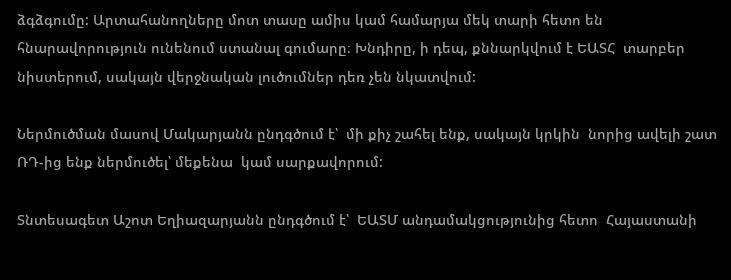ձգձգումը: Արտահանողները մոտ տասը ամիս կամ համարյա մեկ տարի հետո են հնարավորություն ունենում ստանալ գումարը։ Խնդիրը, ի դեպ, քննարկվում է ԵԱՏՀ  տարբեր նիստերում, սակայն վերջնական լուծումներ դեռ չեն նկատվում:

Ներմուծման մասով Մակարյանն ընդգծում է՝  մի քիչ շահել ենք, սակայն կրկին  նորից ավելի շատ ՌԴ-ից ենք ներմուծել՝ մեքենա  կամ սարքավորում:

Տնտեսագետ Աշոտ Եղիազարյանն ընդգծում է՝  ԵԱՏՄ անդամակցությունից հետո  Հայաստանի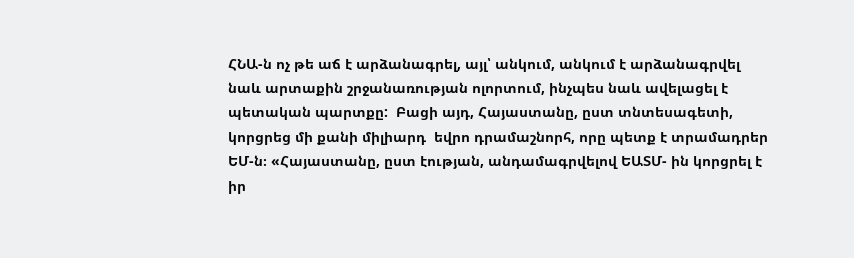ՀՆԱ-ն ոչ թե աճ է արձանագրել, այլ՝ անկում, անկում է արձանագրվել նաև արտաքին շրջանառության ոլորտում, ինչպես նաև ավելացել է պետական պարտքը:  Բացի այդ, Հայաստանը, ըստ տնտեսագետի, կորցրեց մի քանի միլիարդ  եվրո դրամաշնորհ, որը պետք է տրամադրեր ԵՄ-ն։ «Հայաստանը, ըստ էության, անդամագրվելով ԵԱՏՄ- ին կորցրել է իր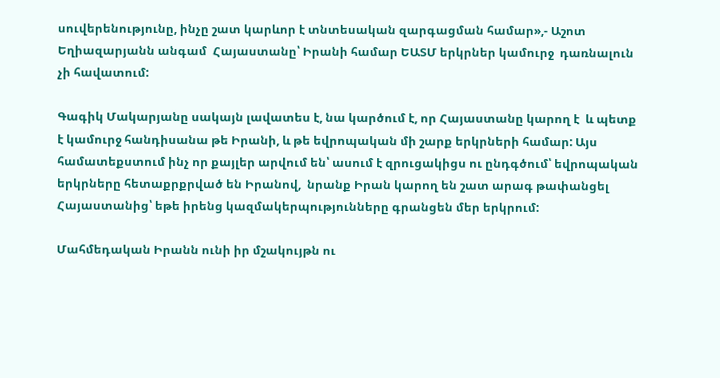սուվերենությունը, ինչը շատ կարևոր է տնտեսական զարգացման համար»,- Աշոտ Եղիազարյանն անգամ  Հայաստանը՝ Իրանի համար ԵԱՏՄ երկրներ կամուրջ  դառնալուն չի հավատում:

Գագիկ Մակարյանը սակայն լավատես է, նա կարծում է, որ Հայաստանը կարող է  և պետք է կամուրջ հանդիսանա թե Իրանի, և թե եվրոպական մի շարք երկրների համար: Այս համատեքստում ինչ որ քայլեր արվում են՝ ասում է զրուցակիցս ու ընդգծում՝ եվրոպական երկրները հետաքրքրված են Իրանով,  նրանք Իրան կարող են շատ արագ թափանցել  Հայաստանից՝ եթե իրենց կազմակերպությունները գրանցեն մեր երկրում:

Մահմեդական Իրանն ունի իր մշակույթն ու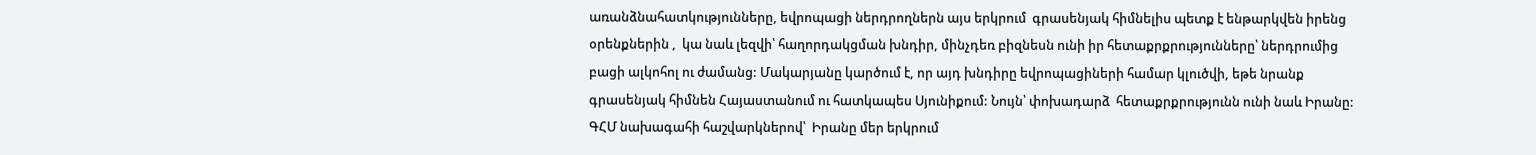առանձնահատկությունները, եվրոպացի ներդրողներն այս երկրում  գրասենյակ հիմնելիս պետք է ենթարկվեն իրենց օրենքներին ,  կա նաև լեզվի՝ հաղորդակցման խնդիր, մինչդեռ բիզնեսն ունի իր հետաքրքրությունները՝ ներդրումից բացի ալկոհոլ ու ժամանց: Մակարյանը կարծում է, որ այդ խնդիրը եվրոպացիների համար կլուծվի, եթե նրանք գրասենյակ հիմնեն Հայաստանում ու հատկապես Սյունիքում: Նույն՝ փոխադարձ  հետաքրքրությունն ունի նաև Իրանը: ԳՀՄ նախագահի հաշվարկներով՝  Իրանը մեր երկրում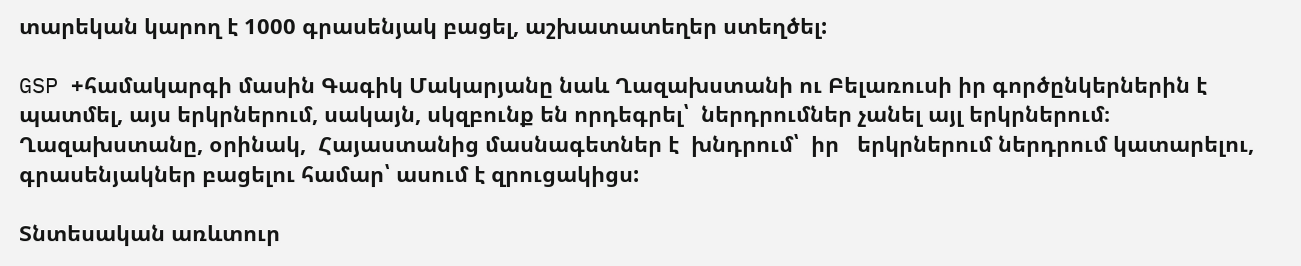տարեկան կարող է 1000 գրասենյակ բացել, աշխատատեղեր ստեղծել:

GSP +համակարգի մասին Գագիկ Մակարյանը նաև Ղազախստանի ու Բելառուսի իր գործընկերներին է  պատմել, այս երկրներում, սակայն, սկզբունք են որդեգրել՝  ներդրումներ չանել այլ երկրներում։ Ղազախստանը, օրինակ,  Հայաստանից մասնագետներ է  խնդրում՝  իր   երկրներում ներդրում կատարելու, գրասենյակներ բացելու համար՝ ասում է զրուցակիցս:

Տնտեսական առևտուր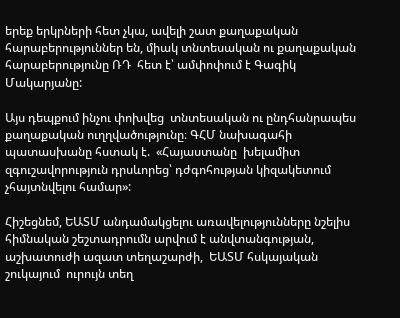երեք երկրների հետ չկա, ավելի շատ քաղաքական հարաբերություններ են, միակ տնտեսական ու քաղաքական  հարաբերությունը ՌԴ  հետ է՝ ամփոփում է Գագիկ Մակարյանը:

Այս դեպքում ինչու փոխվեց  տնտեսական ու ընդհանրապես քաղաքական ուղղվածությունը։ ԳՀՄ նախագահի պատասխանը հստակ է.  «Հայաստանը  խելամիտ զգուշավորություն դրսևորեց՝ դժգոհության կիզակետում չհայտնվելու համար»:

Հիշեցնեմ, ԵԱՏՄ անդամակցելու առավելությունները նշելիս հիմնական շեշտադրումն արվում է անվտանգության, աշխատուժի ազատ տեղաշարժի,  ԵԱՏՄ հսկայական շուկայում  ուրույն տեղ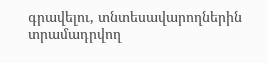գրավելու, տնտեսավարողներին տրամադրվող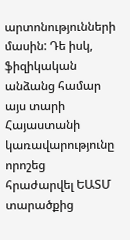արտոնությունների մասին: Դե իսկ,  ֆիզիկական անձանց համար  այս տարի Հայաստանի  կառավարությունը որոշեց   հրաժարվել ԵԱՏՄ տարածքից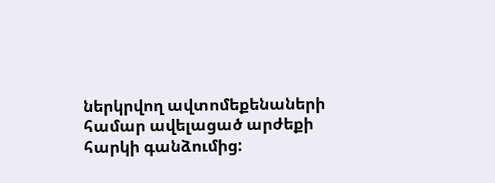ներկրվող ավտոմեքենաների համար ավելացած արժեքի հարկի գանձումից: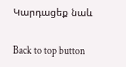Կարդացեք նաև

Back to top button